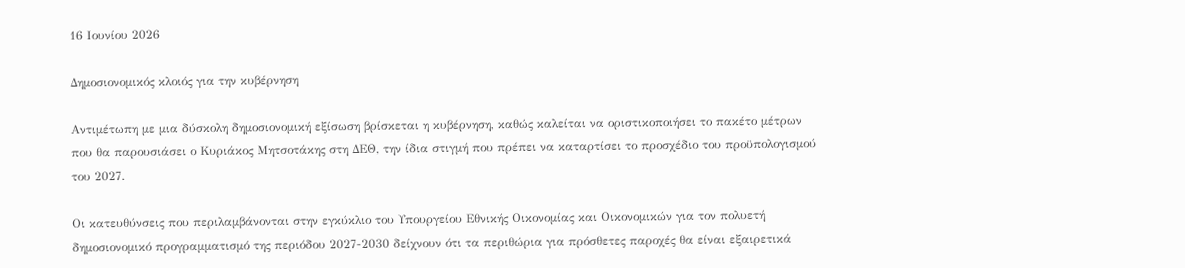16 Ιουνίου 2026

Δημοσιονομικός κλοιός για την κυβέρνηση

Αντιμέτωπη με μια δύσκολη δημοσιονομική εξίσωση βρίσκεται η κυβέρνηση, καθώς καλείται να οριστικοποιήσει το πακέτο μέτρων που θα παρουσιάσει ο Κυριάκος Μητσοτάκης στη ΔΕΘ, την ίδια στιγμή που πρέπει να καταρτίσει το προσχέδιο του προϋπολογισμού του 2027.

Οι κατευθύνσεις που περιλαμβάνονται στην εγκύκλιο του Υπουργείου Εθνικής Οικονομίας και Οικονομικών για τον πολυετή δημοσιονομικό προγραμματισμό της περιόδου 2027-2030 δείχνουν ότι τα περιθώρια για πρόσθετες παροχές θα είναι εξαιρετικά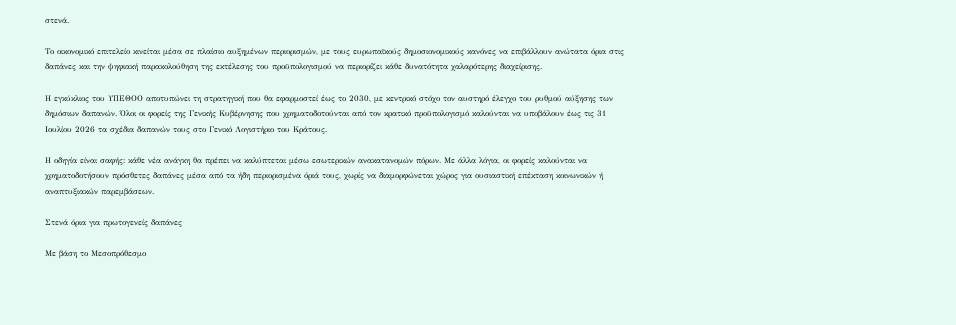στενά.

Το οικονομικό επιτελείο κινείται μέσα σε πλαίσιο αυξημένων περιορισμών, με τους ευρωπαϊκούς δημοσιονομικούς κανόνες να επιβάλλουν ανώτατα όρια στις δαπάνες και την ψηφιακή παρακολούθηση της εκτέλεσης του προϋπολογισμού να περιορίζει κάθε δυνατότητα χαλαρότερης διαχείρισης.

Η εγκύκλιος του ΥΠΕΘΟΟ αποτυπώνει τη στρατηγική που θα εφαρμοστεί έως το 2030, με κεντρικό στόχο τον αυστηρό έλεγχο του ρυθμού αύξησης των δημόσιων δαπανών. Όλοι οι φορείς της Γενικής Κυβέρνησης που χρηματοδοτούνται από τον κρατικό προϋπολογισμό καλούνται να υποβάλουν έως τις 31 Ιουλίου 2026 τα σχέδια δαπανών τους στο Γενικό Λογιστήριο του Κράτους.

Η οδηγία είναι σαφής: κάθε νέα ανάγκη θα πρέπει να καλύπτεται μέσω εσωτερικών ανακατανομών πόρων. Με άλλα λόγια, οι φορείς καλούνται να χρηματοδοτήσουν πρόσθετες δαπάνες μέσα από τα ήδη περιορισμένα όριά τους, χωρίς να διαμορφώνεται χώρος για ουσιαστική επέκταση κοινωνικών ή αναπτυξιακών παρεμβάσεων.

Στενά όρια για πρωτογενείς δαπάνες

Με βάση το Μεσοπρόθεσμο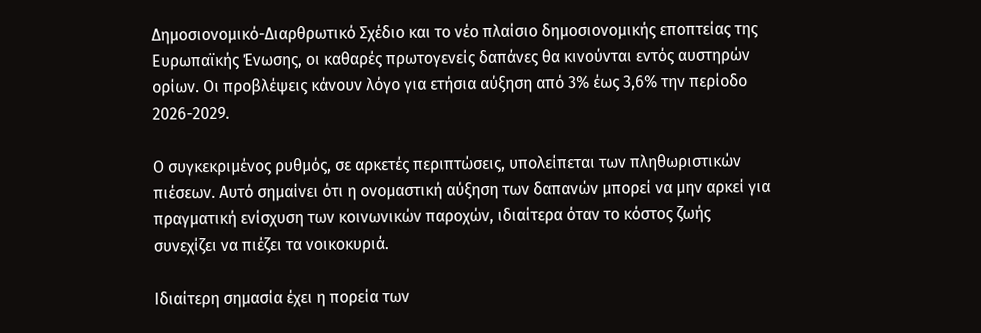Δημοσιονομικό-Διαρθρωτικό Σχέδιο και το νέο πλαίσιο δημοσιονομικής εποπτείας της Ευρωπαϊκής Ένωσης, οι καθαρές πρωτογενείς δαπάνες θα κινούνται εντός αυστηρών ορίων. Οι προβλέψεις κάνουν λόγο για ετήσια αύξηση από 3% έως 3,6% την περίοδο 2026-2029.

Ο συγκεκριμένος ρυθμός, σε αρκετές περιπτώσεις, υπολείπεται των πληθωριστικών πιέσεων. Αυτό σημαίνει ότι η ονομαστική αύξηση των δαπανών μπορεί να μην αρκεί για πραγματική ενίσχυση των κοινωνικών παροχών, ιδιαίτερα όταν το κόστος ζωής συνεχίζει να πιέζει τα νοικοκυριά.

Ιδιαίτερη σημασία έχει η πορεία των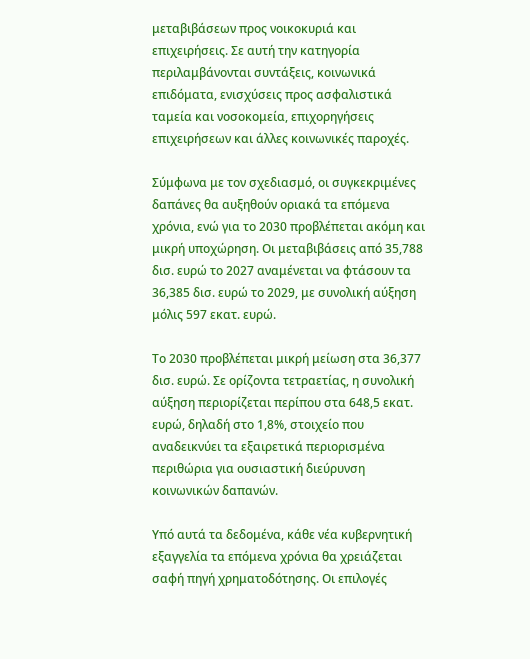μεταβιβάσεων προς νοικοκυριά και επιχειρήσεις. Σε αυτή την κατηγορία περιλαμβάνονται συντάξεις, κοινωνικά επιδόματα, ενισχύσεις προς ασφαλιστικά ταμεία και νοσοκομεία, επιχορηγήσεις επιχειρήσεων και άλλες κοινωνικές παροχές.

Σύμφωνα με τον σχεδιασμό, οι συγκεκριμένες δαπάνες θα αυξηθούν οριακά τα επόμενα χρόνια, ενώ για το 2030 προβλέπεται ακόμη και μικρή υποχώρηση. Οι μεταβιβάσεις από 35,788 δισ. ευρώ το 2027 αναμένεται να φτάσουν τα 36,385 δισ. ευρώ το 2029, με συνολική αύξηση μόλις 597 εκατ. ευρώ.

Το 2030 προβλέπεται μικρή μείωση στα 36,377 δισ. ευρώ. Σε ορίζοντα τετραετίας, η συνολική αύξηση περιορίζεται περίπου στα 648,5 εκατ. ευρώ, δηλαδή στο 1,8%, στοιχείο που αναδεικνύει τα εξαιρετικά περιορισμένα περιθώρια για ουσιαστική διεύρυνση κοινωνικών δαπανών.

Υπό αυτά τα δεδομένα, κάθε νέα κυβερνητική εξαγγελία τα επόμενα χρόνια θα χρειάζεται σαφή πηγή χρηματοδότησης. Οι επιλογές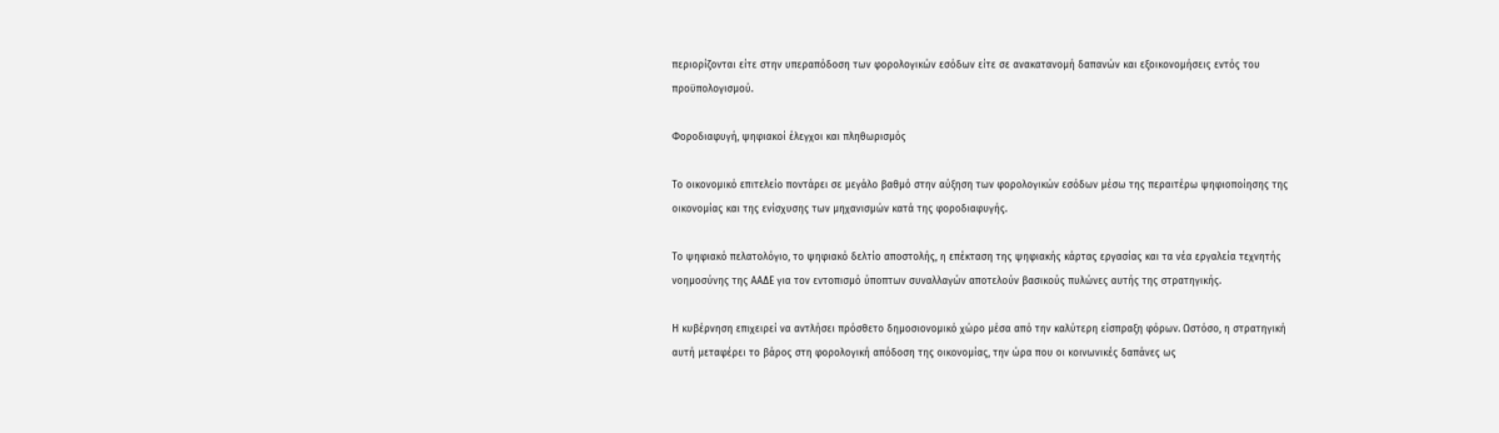περιορίζονται είτε στην υπεραπόδοση των φορολογικών εσόδων είτε σε ανακατανομή δαπανών και εξοικονομήσεις εντός του προϋπολογισμού.

Φοροδιαφυγή, ψηφιακοί έλεγχοι και πληθωρισμός

Το οικονομικό επιτελείο ποντάρει σε μεγάλο βαθμό στην αύξηση των φορολογικών εσόδων μέσω της περαιτέρω ψηφιοποίησης της οικονομίας και της ενίσχυσης των μηχανισμών κατά της φοροδιαφυγής.

Το ψηφιακό πελατολόγιο, το ψηφιακό δελτίο αποστολής, η επέκταση της ψηφιακής κάρτας εργασίας και τα νέα εργαλεία τεχνητής νοημοσύνης της ΑΑΔΕ για τον εντοπισμό ύποπτων συναλλαγών αποτελούν βασικούς πυλώνες αυτής της στρατηγικής.

Η κυβέρνηση επιχειρεί να αντλήσει πρόσθετο δημοσιονομικό χώρο μέσα από την καλύτερη είσπραξη φόρων. Ωστόσο, η στρατηγική αυτή μεταφέρει το βάρος στη φορολογική απόδοση της οικονομίας, την ώρα που οι κοινωνικές δαπάνες ως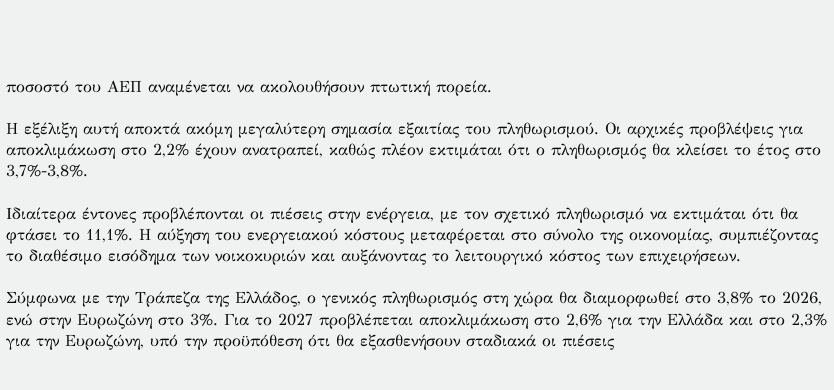ποσοστό του ΑΕΠ αναμένεται να ακολουθήσουν πτωτική πορεία.

Η εξέλιξη αυτή αποκτά ακόμη μεγαλύτερη σημασία εξαιτίας του πληθωρισμού. Οι αρχικές προβλέψεις για αποκλιμάκωση στο 2,2% έχουν ανατραπεί, καθώς πλέον εκτιμάται ότι ο πληθωρισμός θα κλείσει το έτος στο 3,7%-3,8%.

Ιδιαίτερα έντονες προβλέπονται οι πιέσεις στην ενέργεια, με τον σχετικό πληθωρισμό να εκτιμάται ότι θα φτάσει το 11,1%. Η αύξηση του ενεργειακού κόστους μεταφέρεται στο σύνολο της οικονομίας, συμπιέζοντας το διαθέσιμο εισόδημα των νοικοκυριών και αυξάνοντας το λειτουργικό κόστος των επιχειρήσεων.

Σύμφωνα με την Τράπεζα της Ελλάδος, ο γενικός πληθωρισμός στη χώρα θα διαμορφωθεί στο 3,8% το 2026, ενώ στην Ευρωζώνη στο 3%. Για το 2027 προβλέπεται αποκλιμάκωση στο 2,6% για την Ελλάδα και στο 2,3% για την Ευρωζώνη, υπό την προϋπόθεση ότι θα εξασθενήσουν σταδιακά οι πιέσεις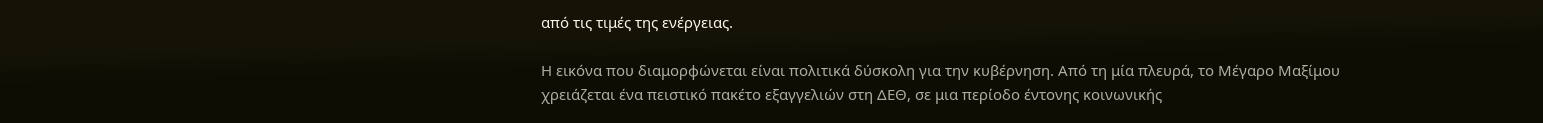από τις τιμές της ενέργειας.

Η εικόνα που διαμορφώνεται είναι πολιτικά δύσκολη για την κυβέρνηση. Από τη μία πλευρά, το Μέγαρο Μαξίμου χρειάζεται ένα πειστικό πακέτο εξαγγελιών στη ΔΕΘ, σε μια περίοδο έντονης κοινωνικής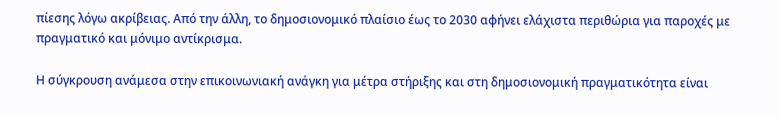πίεσης λόγω ακρίβειας. Από την άλλη, το δημοσιονομικό πλαίσιο έως το 2030 αφήνει ελάχιστα περιθώρια για παροχές με πραγματικό και μόνιμο αντίκρισμα.

Η σύγκρουση ανάμεσα στην επικοινωνιακή ανάγκη για μέτρα στήριξης και στη δημοσιονομική πραγματικότητα είναι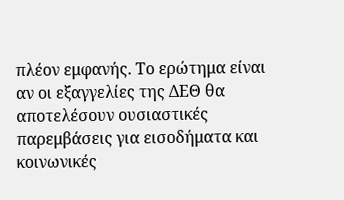πλέον εμφανής. Το ερώτημα είναι αν οι εξαγγελίες της ΔΕΘ θα αποτελέσουν ουσιαστικές παρεμβάσεις για εισοδήματα και κοινωνικές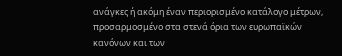ανάγκες ή ακόμη έναν περιορισμένο κατάλογο μέτρων, προσαρμοσμένο στα στενά όρια των ευρωπαϊκών κανόνων και των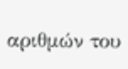αριθμών του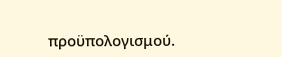προϋπολογισμού.